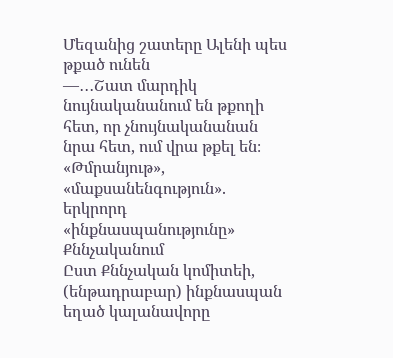Մեզանից շատերը Ալենի պես թքած ունեն
—․․․Շատ մարդիկ նույնականանում են թքողի հետ, որ չնույնականանան նրա հետ, ում վրա թքել են։
«Թմրանյութ», «մաքսանենգություն». երկրորդ «ինքնասպանությունը» Քննչականում
Ըստ Քննչական կոմիտեի, (ենթադրաբար) ինքնասպան եղած կալանավորը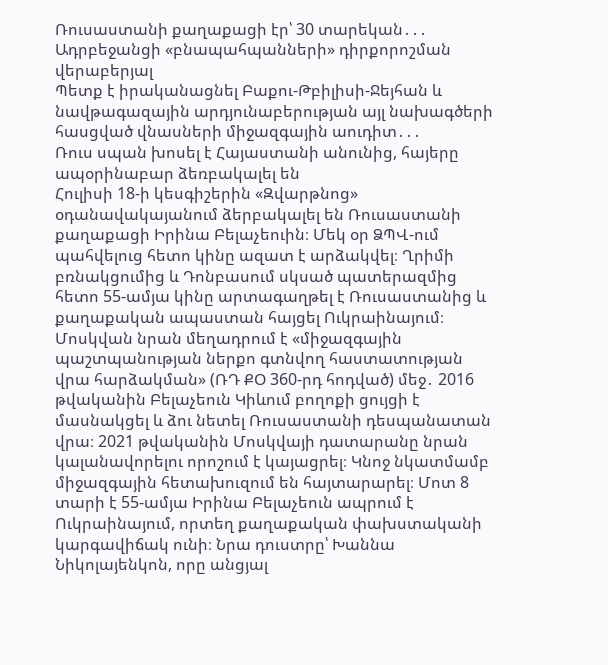Ռուսաստանի քաղաքացի էր՝ 30 տարեկան․․․
Ադրբեջանցի «բնապահպանների» դիրքորոշման վերաբերյալ
Պետք է իրականացնել Բաքու-Թբիլիսի-Ջեյհան և նավթագազային արդյունաբերության այլ նախագծերի հասցված վնասների միջազգային աուդիտ․․․
Ռուս սպան խոսել է Հայաստանի անունից, հայերը ապօրինաբար ձեռբակալել են
Հուլիսի 18-ի կեսգիշերին «Զվարթնոց» օդանավակայանում ձերբակալել են Ռուսաստանի քաղաքացի Իրինա Բելաչեուին։ Մեկ օր ՁՊՎ-ում պահվելուց հետո կինը ազատ է արձակվել։ Ղրիմի բռնակցումից և Դոնբասում սկսած պատերազմից հետո 55-ամյա կինը արտագաղթել է Ռուսաստանից և քաղաքական ապաստան հայցել Ուկրաինայում։ Մոսկվան նրան մեղադրում է «միջազգային պաշտպանության ներքո գտնվող հաստատության վրա հարձակման» (ՌԴ ՔՕ 360-րդ հոդված) մեջ․ 2016 թվականին Բելաչեուն Կիևում բողոքի ցույցի է մասնակցել և ձու նետել Ռուսաստանի դեսպանատան վրա։ 2021 թվականին Մոսկվայի դատարանը նրան կալանավորելու որոշում է կայացրել։ Կնոջ նկատմամբ միջազգային հետախուզում են հայտարարել։ Մոտ 8 տարի է 55-ամյա Իրինա Բելաչեուն ապրում է Ուկրաինայում, որտեղ քաղաքական փախստականի կարգավիճակ ունի։ Նրա դուստրը՝ Խաննա Նիկոլայենկոն, որը անցյալ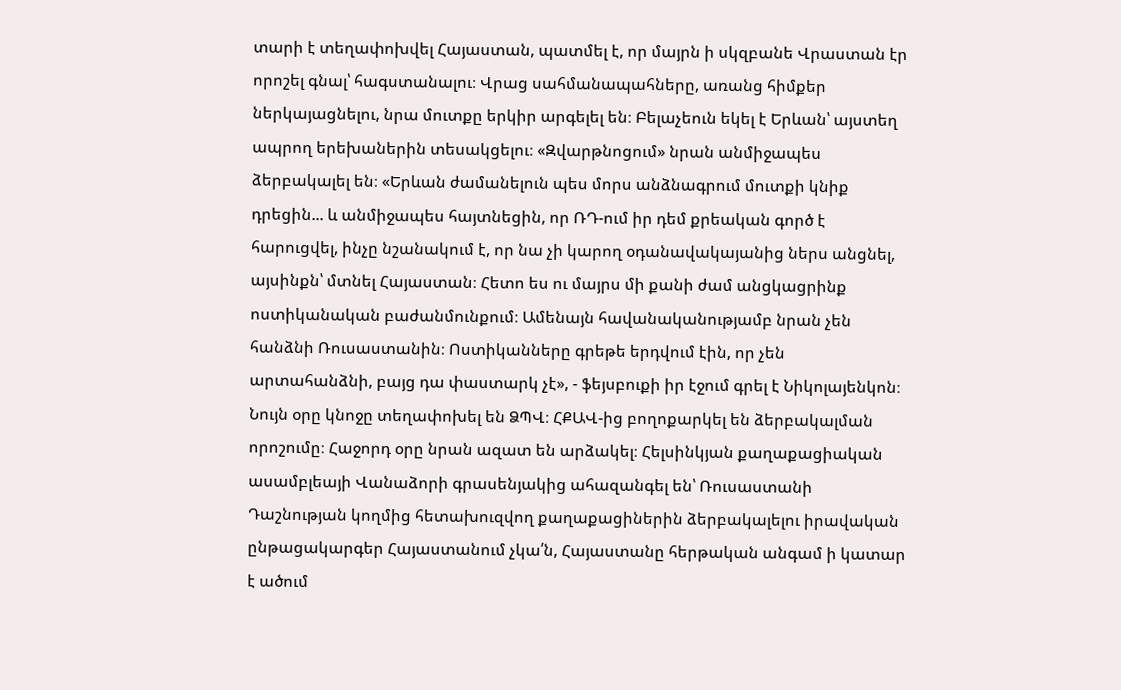տարի է տեղափոխվել Հայաստան, պատմել է, որ մայրն ի սկզբանե Վրաստան էր որոշել գնալ՝ հագստանալու։ Վրաց սահմանապահները, առանց հիմքեր ներկայացնելու, նրա մուտքը երկիր արգելել են։ Բելաչեուն եկել է Երևան՝ այստեղ ապրող երեխաներին տեսակցելու։ «Զվարթնոցում» նրան անմիջապես ձերբակալել են։ «Երևան ժամանելուն պես մորս անձնագրում մուտքի կնիք դրեցին... և անմիջապես հայտնեցին, որ ՌԴ-ում իր դեմ քրեական գործ է հարուցվել, ինչը նշանակում է, որ նա չի կարող օդանավակայանից ներս անցնել, այսինքն՝ մտնել Հայաստան։ Հետո ես ու մայրս մի քանի ժամ անցկացրինք ոստիկանական բաժանմունքում։ Ամենայն հավանականությամբ նրան չեն հանձնի Ռուսաստանին։ Ոստիկանները գրեթե երդվում էին, որ չեն արտահանձնի, բայց դա փաստարկ չէ», - ֆեյսբուքի իր էջում գրել է Նիկոլայենկոն։ Նույն օրը կնոջը տեղափոխել են ՁՊՎ։ ՀՔԱՎ-ից բողոքարկել են ձերբակալման որոշումը։ Հաջորդ օրը նրան ազատ են արձակել։ Հելսինկյան քաղաքացիական ասամբլեայի Վանաձորի գրասենյակից ահազանգել են՝ Ռուսաստանի Դաշնության կողմից հետախուզվող քաղաքացիներին ձերբակալելու իրավական ընթացակարգեր Հայաստանում չկա՛ն, Հայաստանը հերթական անգամ ի կատար է ածում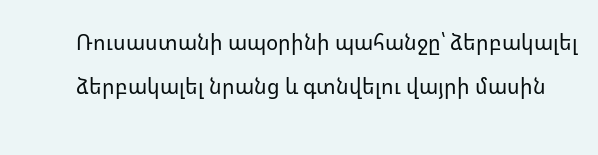Ռուսաստանի ապօրինի պահանջը՝ ձերբակալել ձերբակալել նրանց և գտնվելու վայրի մասին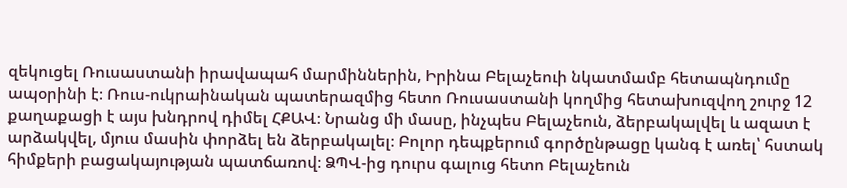զեկուցել Ռուսաստանի իրավապահ մարմիններին, Իրինա Բելաչեուի նկատմամբ հետապնդումը ապօրինի է։ Ռուս-ուկրաինական պատերազմից հետո Ռուսաստանի կողմից հետախուզվող շուրջ 12 քաղաքացի է այս խնդրով դիմել ՀՔԱՎ։ Նրանց մի մասը, ինչպես Բելաչեուն, ձերբակալվել և ազատ է արձակվել, մյուս մասին փորձել են ձերբակալել։ Բոլոր դեպքերում գործընթացը կանգ է առել՝ հստակ հիմքերի բացակայության պատճառով։ ՁՊՎ-ից դուրս գալուց հետո Բելաչեուն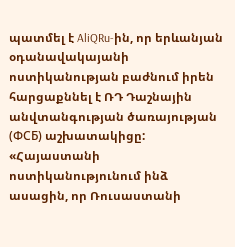պատմել է AliQRu-ին, որ երևանյան օդանավակայանի ոստիկանության բաժնում իրեն հարցաքննել է ՌԴ Դաշնային անվտանգության ծառայության (ФСБ) աշխատակիցը: «Հայաստանի ոստիկանությունում ինձ ասացին, որ Ռուսաստանի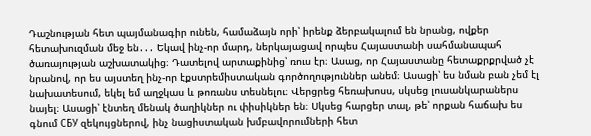Դաշնության հետ պայմանագիր ունեն, համաձայն որի՝ իրենք ձերբակալում են նրանց, ովքեր հետախուզման մեջ են․․․ Եկավ ինչ-որ մարդ, ներկայացավ որպես Հայաստանի սահմանապահ ծառայության աշխատակից։ Դատելով արտաքինից՝ ռուս էր։ Ասաց, որ Հայաստանը հետաքրքրված չէ նրանով, որ ես այստեղ ինչ-որ էքստրեմիստական գործողություններ անեմ։ Ասացի՝ ես նման բան չեմ էլ նախատեսում, եկել եմ աղջկաս և թոռանս տեսնելու։ Վերցրեց հեռախոսս, սկսեց լուսանկարաներս նայել։ Ասացի՝ էնտեղ մենակ ծաղիկներ ու փիսիկներ են։ Սկսեց հարցեր տալ, թե՝ որքան հաճախ ես գնում СБУ զեկույցներով, ինչ նացիստական խմբավորումների հետ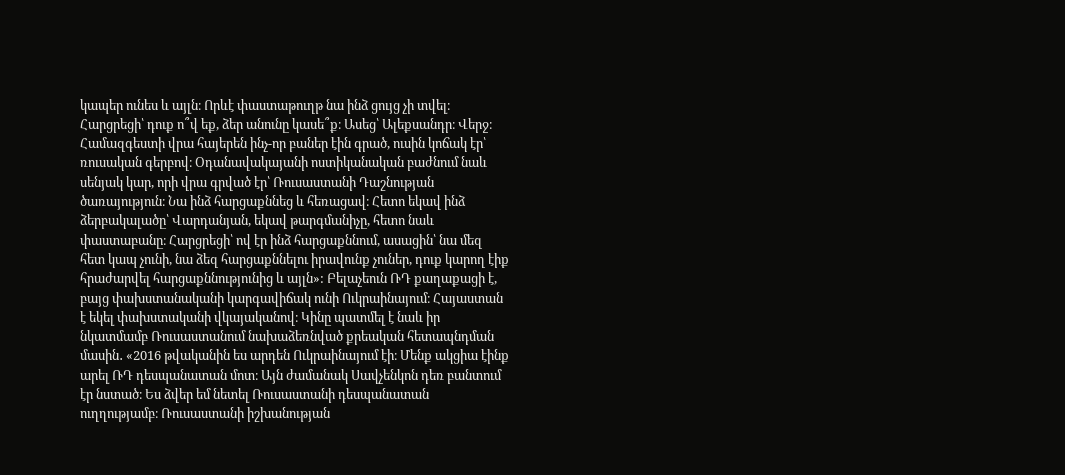կապեր ունես և այլն։ Որևէ փաստաթուղթ նա ինձ ցույց չի տվել։ Հարցրեցի՝ դուք ո՞վ եք, ձեր անունը կասե՞ք։ Ասեց՝ Ալեքսանդր։ Վերջ։ Համազգեստի վրա հայերեն ինչ-որ բաներ էին գրած, ուսին կոճակ էր՝ ռուսական գերբով։ Օդանավակայանի ոստիկանական բաժնում նաև սենյակ կար, որի վրա գրված էր՝ Ռուսաստանի Դաշնության ծառայություն։ Նա ինձ հարցաքննեց և հեռացավ։ Հետո եկավ ինձ ձերբակալածը՝ Վարդանյան, եկավ թարգմանիչը, հետո նաև փաստաբանը։ Հարցրեցի՝ ով էր ինձ հարցաքննում, ասացին՝ նա մեզ հետ կապ չունի, նա ձեզ հարցաքննելու իրավունք չուներ, դուք կարող էիք հրաժարվել հարցաքննությունից և այլն»: Բելաչեուն ՌԴ քաղաքացի է, բայց փախստանականի կարգավիճակ ունի Ուկրաինայում։ Հայաստան է եկել փախստականի վկայականով։ Կինը պատմել է նաև իր նկատմամբ Ռուսաստանում նախաձեռնված քրեական հետապնդման մասին․ «2016 թվականին ես արդեն Ուկրաինայում էի։ Մենք ակցիա էինք արել ՌԴ դեսպանատան մոտ։ Այն ժամանակ Սավչենկոն դեռ բանտում էր նստած։ Ես ձվեր եմ նետել Ռուսաստանի դեսպանատան ուղղությամբ։ Ռուսաստանի իշխանության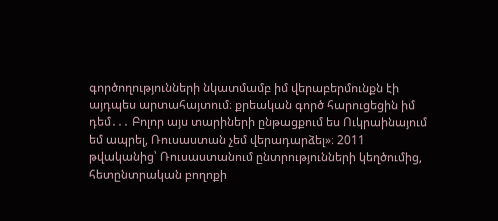գործողությունների նկատմամբ իմ վերաբերմունքն էի այդպես արտահայտում։ քրեական գործ հարուցեցին իմ դեմ․․․ Բոլոր այս տարիների ընթացքում ես Ուկրաինայում եմ ապրել, Ռուսաստան չեմ վերադարձել»։ 2011 թվականից՝ Ռուսաստանում ընտրությունների կեղծումից, հետընտրական բողոքի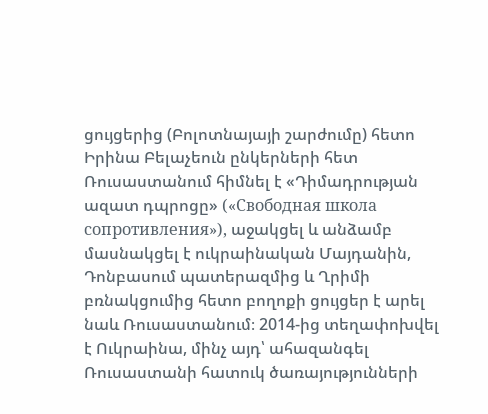ցույցերից (Բոլոտնայայի շարժումը) հետո Իրինա Բելաչեուն ընկերների հետ Ռուսաստանում հիմնել է «Դիմադրության ազատ դպրոցը» («Свободная школа сопротивления»), աջակցել և անձամբ մասնակցել է ուկրաինական Մայդանին, Դոնբասում պատերազմից և Ղրիմի բռնակցումից հետո բողոքի ցույցեր է արել նաև Ռուսաստանում։ 2014-ից տեղափոխվել է Ուկրաինա, մինչ այդ՝ ահազանգել Ռուսաստանի հատուկ ծառայությունների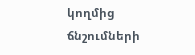կողմից ճնշումների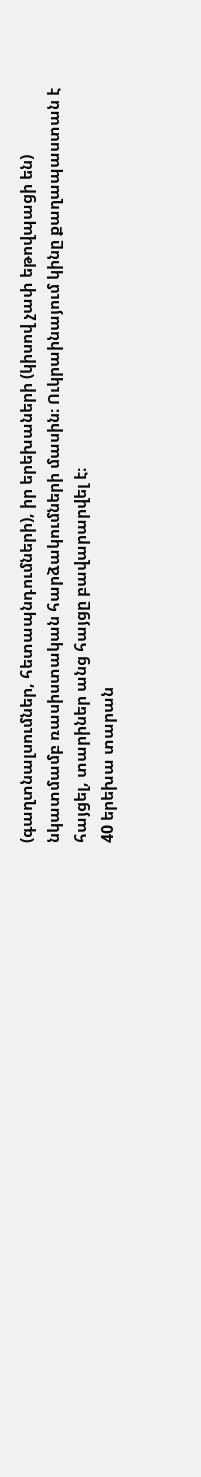(գաղտնալսումներ, հետապնդումների), իր երեխաների (կիսով չափ եթովպացի են) նկատմամբ ռասիստական հարձակումների մասին։ Ուկրաինայում կինը քաղապաստան է հայցել, տարիներ անց հայցը բավարարվել է։
40 երեխա տարան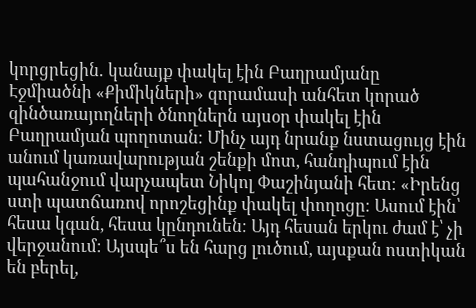կորցրեցին․ կանայք փակել էին Բաղրամյանը
Էջմիածնի «Քիմիկների» զորամասի անհետ կորած զինծառայողների ծնողներն այսօր փակել էին Բաղրամյան պողոտան։ Մինչ այդ նրանք նստացույց էին անում կառավարության շենքի մոտ, հանդիպում էին պահանջում վարչապետ Նիկոլ Փաշինյանի հետ։ «Իրենց ստի պատճառով որոշեցինք փակել փողոցը։ Ասում էին՝ հեսա կգան, հեսա կընդունեն։ Այդ հեսան երկու ժամ է՝ չի վերջանում։ Այսպե՞ս են հարց լուծում, այսքան ոստիկան են բերել,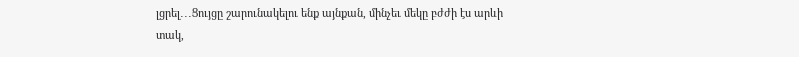լցրել․․․Ցույցը շարունակելու ենք այնքան, մինչեւ մեկը բժժի էս արևի տակ,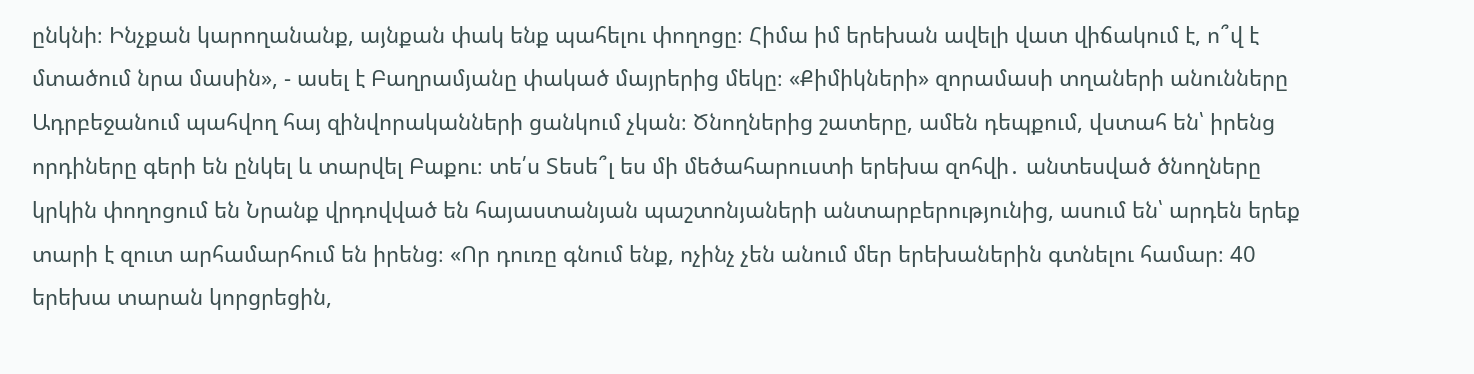ընկնի։ Ինչքան կարողանանք, այնքան փակ ենք պահելու փողոցը։ Հիմա իմ երեխան ավելի վատ վիճակում է, ո՞վ է մտածում նրա մասին», - ասել է Բաղրամյանը փակած մայրերից մեկը։ «Քիմիկների» զորամասի տղաների անունները Ադրբեջանում պահվող հայ զինվորականների ցանկում չկան։ Ծնողներից շատերը, ամեն դեպքում, վստահ են՝ իրենց որդիները գերի են ընկել և տարվել Բաքու։ տե՛ս Տեսե՞լ ես մի մեծահարուստի երեխա զոհվի․ անտեսված ծնողները կրկին փողոցում են Նրանք վրդովված են հայաստանյան պաշտոնյաների անտարբերությունից, ասում են՝ արդեն երեք տարի է զուտ արհամարհում են իրենց։ «Որ դուռը գնում ենք, ոչինչ չեն անում մեր երեխաներին գտնելու համար։ 40 երեխա տարան կորցրեցին,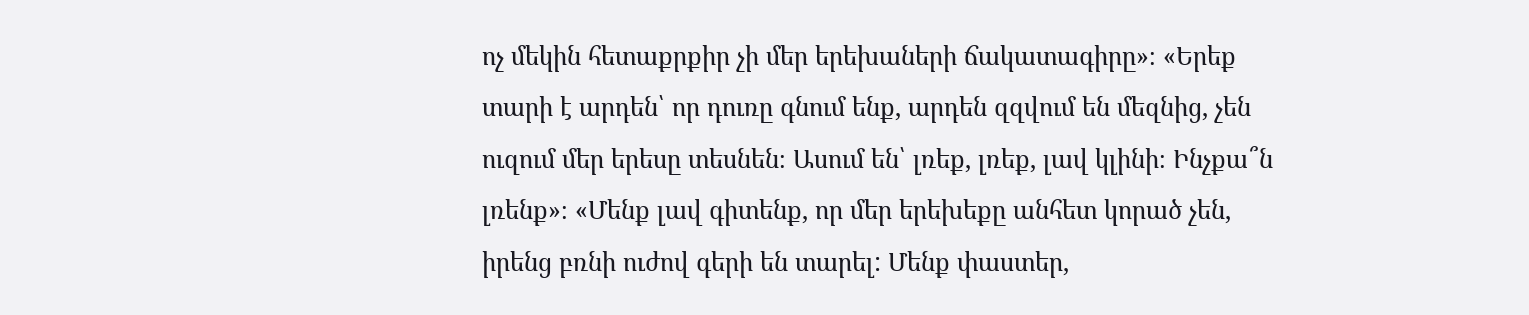ոչ մեկին հետաքրքիր չի մեր երեխաների ճակատագիրը»։ «Երեք տարի է արդեն՝ որ դուռը գնում ենք, արդեն զզվում են մեզնից, չեն ուզում մեր երեսը տեսնեն։ Ասում են՝ լռեք, լռեք, լավ կլինի։ Ինչքա՞ն լռենք»։ «Մենք լավ գիտենք, որ մեր երեխեքը անհետ կորած չեն, իրենց բռնի ուժով գերի են տարել: Մենք փաստեր,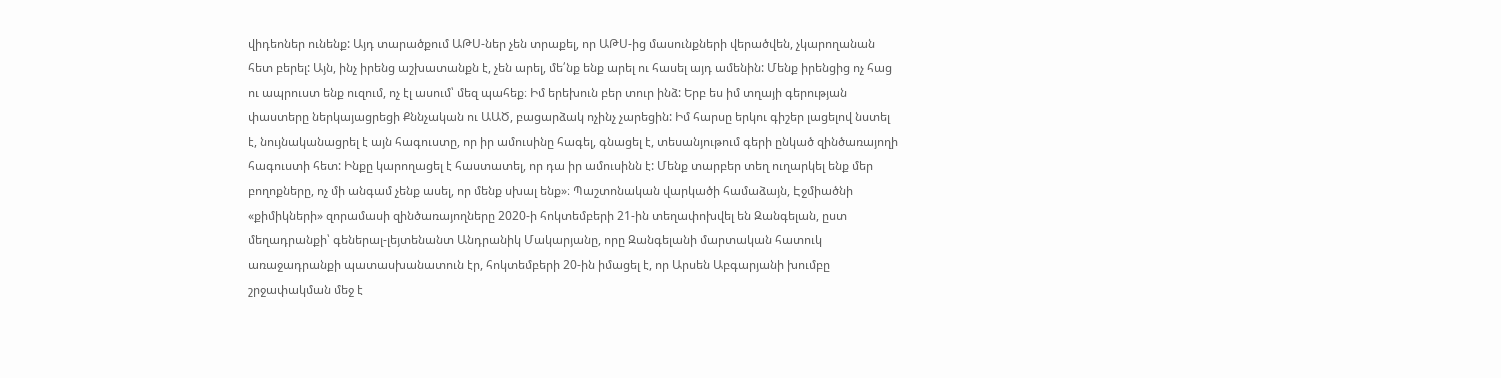վիդեոներ ունենք: Այդ տարածքում ԱԹՍ-ներ չեն տրաքել, որ ԱԹՍ-ից մասունքների վերածվեն, չկարողանան հետ բերել: Այն, ինչ իրենց աշխատանքն է, չեն արել, մե՛նք ենք արել ու հասել այդ ամենին: Մենք իրենցից ոչ հաց ու ապրուստ ենք ուզում, ոչ էլ ասում՝ մեզ պահեք։ Իմ երեխուն բեր տուր ինձ: Երբ ես իմ տղայի գերության փաստերը ներկայացրեցի Քննչական ու ԱԱԾ, բացարձակ ոչինչ չարեցին: Իմ հարսը երկու գիշեր լացելով նստել է, նույնականացրել է այն հագուստը, որ իր ամուսինը հագել, գնացել է, տեսանյութում գերի ընկած զինծառայողի հագուստի հետ: Ինքը կարողացել է հաստատել, որ դա իր ամուսինն է: Մենք տարբեր տեղ ուղարկել ենք մեր բողոքները, ոչ մի անգամ չենք ասել, որ մենք սխալ ենք»։ Պաշտոնական վարկածի համաձայն, Էջմիածնի «քիմիկների» զորամասի զինծառայողները 2020-ի հոկտեմբերի 21-ին տեղափոխվել են Զանգելան, ըստ մեղադրանքի՝ գեներալ-լեյտենանտ Անդրանիկ Մակարյանը, որը Զանգելանի մարտական հատուկ առաջադրանքի պատասխանատուն էր, հոկտեմբերի 20-ին իմացել է, որ Արսեն Աբգարյանի խումբը շրջափակման մեջ է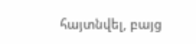հայտնվել, բայց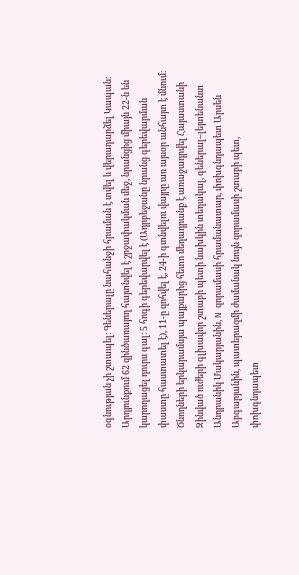օգնության չի շտապել։ Գեներալը նահանջի հրաման է տվել և վերադարձել Կապան։ Արդյունքում 62 զինծառայող հայտնվել է շրջափակման մեջ, նրանցից միայն 22-ն են կարողացել դուրս գալ։ 5 հոգի գերեվարվել է (Ադրբեջանը նրանց գերեվարման փաստը հաստատել է), 11-ը զոհվել է, 24-ի գտնվելու վայրը առ այսօր անհայտ է մնում։ Ծնողների երկարամսյա պայքարից հետո մեղադրանք է առաջադրվել Հայաստանի Զինված ուժերի գլխավոր շտաբի պետի նախկին տեղակալ, գեներալ–լեյտենանտ Անդրանիկ Մակարյանին, N զորամասի հրամանատար, փոխգնդապետ Արսեն Աբգարյանին, պատերազմի ժամանակ նույն զորամասի շտաբի պետ, փոխգնդապետ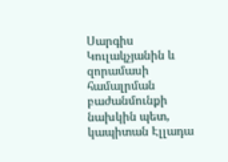Սարգիս Կուլակչյանին և զորամասի համալրման բաժանմունքի նախկին պետ, կապիտան Էլլադա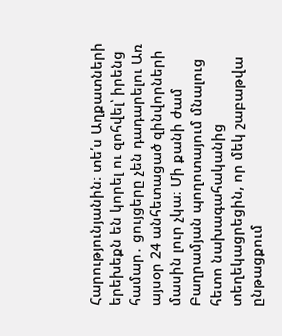Հարությունյանին։ տե՛ս Աղքատների երեխեքն են կորել ու զոհվել՝ իրենց համար․ ցույցերը չեն դադարելու Առ այսօր 24 անհետացած զինվորների մասին լուր չկա։ Մի քանի ժամ Բաղրամյան պողոտայում մնալուց հետո նախագահականից տեղեկացրեցին, որ մեկ շաբաթվա ընթացքում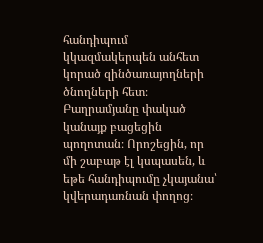հանդիպում կկազմակերպեն անհետ կորած զինծառայողների ծնողների հետ։ Բաղրամյանը փակած կանայք բացեցին պողոտան։ Որոշեցին, որ մի շաբաթ էլ կսպասեն, և եթե հանդիպումը չկայանա՝ կվերադառնան փողոց։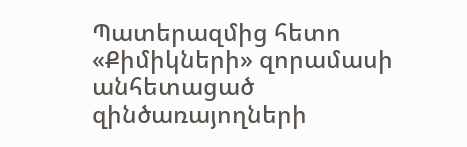Պատերազմից հետո «Քիմիկների» զորամասի անհետացած զինծառայողների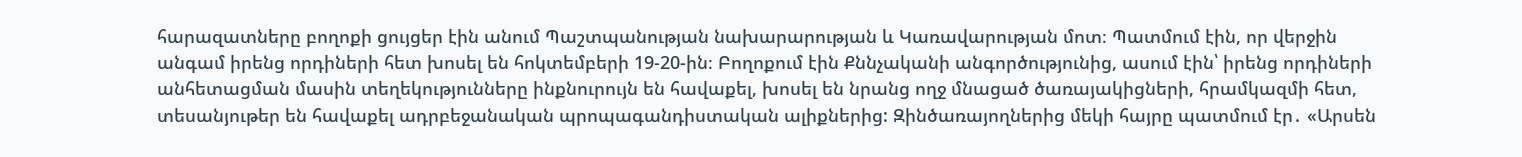հարազատները բողոքի ցույցեր էին անում Պաշտպանության նախարարության և Կառավարության մոտ։ Պատմում էին, որ վերջին անգամ իրենց որդիների հետ խոսել են հոկտեմբերի 19-20-ին։ Բողոքում էին Քննչականի անգործությունից, ասում էին՝ իրենց որդիների անհետացման մասին տեղեկությունները ինքնուրույն են հավաքել, խոսել են նրանց ողջ մնացած ծառայակիցների, հրամկազմի հետ, տեսանյութեր են հավաքել ադրբեջանական պրոպագանդիստական ալիքներից: Զինծառայողներից մեկի հայրը պատմում էր․ «Արսեն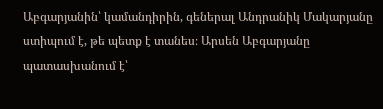Աբգարյանին՝ կամանդիրին, գեներալ Անդրանիկ Մակարյանը ստիպում է, թե պետք է տանես։ Արսեն Աբգարյանը պատասխանում է՝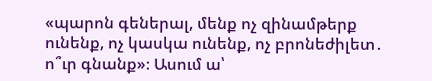«պարոն գեներալ, մենք ոչ զինամթերք ունենք, ոչ կասկա ունենք, ոչ բրոնեժիլետ․ ո՞ւր գնանք»։ Ասում ա՝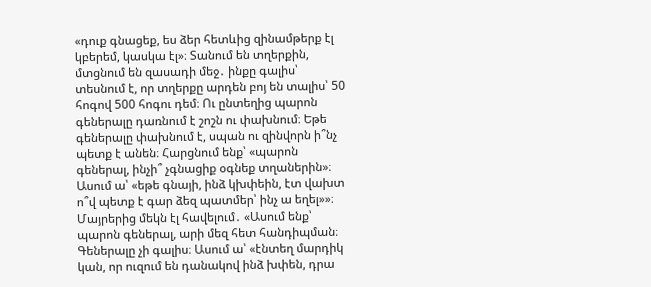«դուք գնացեք, ես ձեր հետևից զինամթերք էլ կբերեմ, կասկա էլ»։ Տանում են տղերքին, մտցնում են զասադի մեջ․ ինքը գալիս՝ տեսնում է, որ տղերքը արդեն բոյ են տալիս՝ 50 հոգով 500 հոգու դեմ։ Ու ընտեղից պարոն գեներալը դառնում է շոշն ու փախնում։ Եթե գեներալը փախնում է, սպան ու զինվորն ի՞նչ պետք է անեն։ Հարցնում ենք՝ «պարոն գեներալ, ինչի՞ չգնացիք օգնեք տղաներին»։ Ասում ա՝ «եթե գնայի, ինձ կխփեին, էտ վախտ ո՞վ պետք է գար ձեզ պատմեր՝ ինչ ա եղել»»։ Մայրերից մեկն էլ հավելում․ «Ասում ենք՝ պարոն գեներալ, արի մեզ հետ հանդիպման։ Գեներալը չի գալիս։ Ասում ա՝ «էնտեղ մարդիկ կան, որ ուզում են դանակով ինձ խփեն, դրա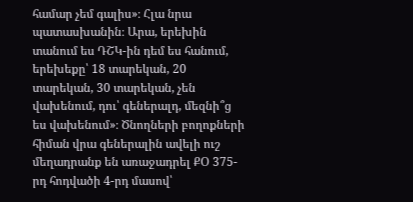համար չեմ գալիս»։ Հլա նրա պատասխանին։ Արա, երեխին տանում ես ԴՇԿ-ին դեմ ես հանում, երեխեքը՝ 18 տարեկան, 20 տարեկան, 30 տարեկան, չեն վախենում, դու՝ գեներալդ, մեզնի՞ց ես վախենում»։ Ծնողների բողոքների հիման վրա գեներալին ավելի ուշ մեղադրանք են առաջադրել ՔՕ 375-րդ հոդվածի 4-րդ մասով՝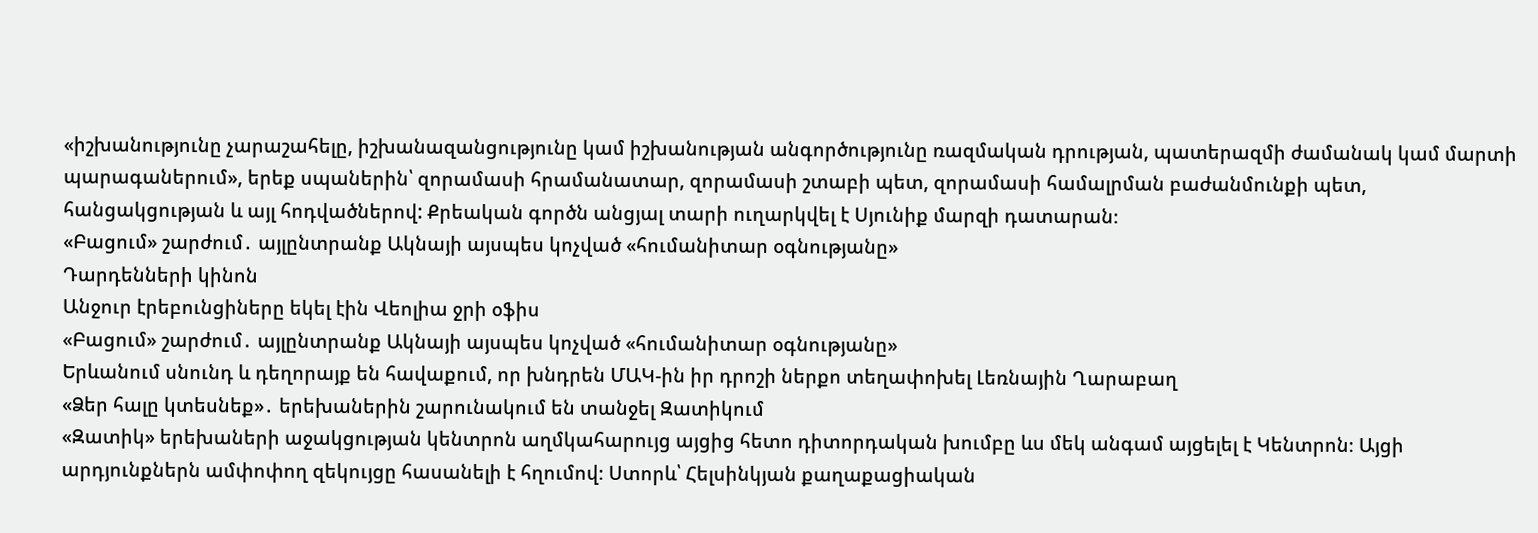«իշխանությունը չարաշահելը, իշխանազանցությունը կամ իշխանության անգործությունը ռազմական դրության, պատերազմի ժամանակ կամ մարտի պարագաներում», երեք սպաներին՝ զորամասի հրամանատար, զորամասի շտաբի պետ, զորամասի համալրման բաժանմունքի պետ, հանցակցության և այլ հոդվածներով: Քրեական գործն անցյալ տարի ուղարկվել է Սյունիք մարզի դատարան։
«Բացում» շարժում․ այլընտրանք Ակնայի այսպես կոչված «հումանիտար օգնությանը»
Դարդենների կինոն
Անջուր էրեբունցիները եկել էին Վեոլիա ջրի օֆիս
«Բացում» շարժում․ այլընտրանք Ակնայի այսպես կոչված «հումանիտար օգնությանը»
Երևանում սնունդ և դեղորայք են հավաքում, որ խնդրեն ՄԱԿ-ին իր դրոշի ներքո տեղափոխել Լեռնային Ղարաբաղ
«Ձեր հալը կտեսնեք»․ երեխաներին շարունակում են տանջել Զատիկում
«Զատիկ» երեխաների աջակցության կենտրոն աղմկահարույց այցից հետո դիտորդական խումբը ևս մեկ անգամ այցելել է Կենտրոն։ Այցի արդյունքներն ամփոփող զեկույցը հասանելի է հղումով։ Ստորև՝ Հելսինկյան քաղաքացիական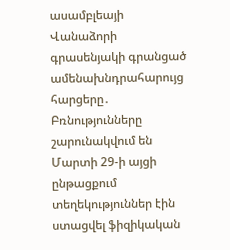ասամբլեայի Վանաձորի գրասենյակի գրանցած ամենախնդրահարույց հարցերը․ Բռնությունները շարունակվում են Մարտի 29-ի այցի ընթացքում տեղեկություններ էին ստացվել ֆիզիկական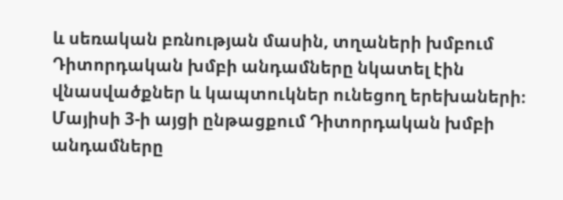և սեռական բռնության մասին, տղաների խմբում Դիտորդական խմբի անդամները նկատել էին վնասվածքներ և կապտուկներ ունեցող երեխաների։ Մայիսի 3-ի այցի ընթացքում Դիտորդական խմբի անդամները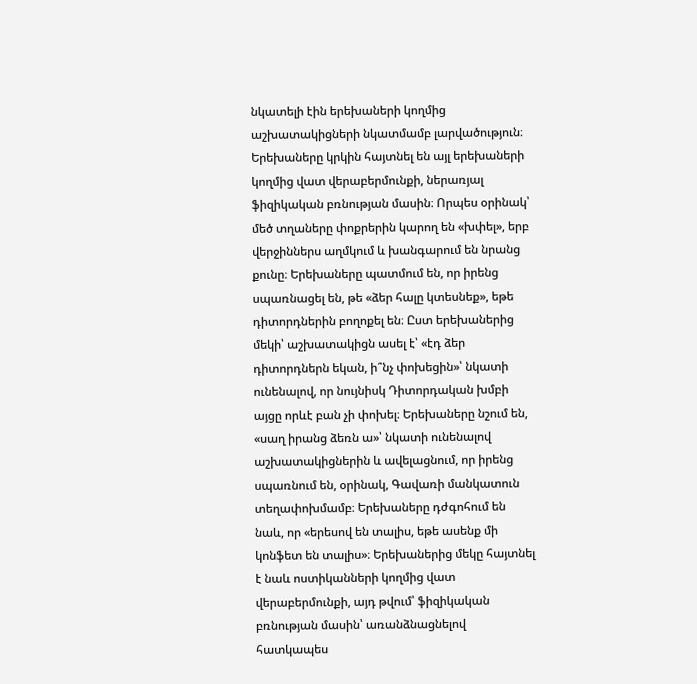նկատելի էին երեխաների կողմից աշխատակիցների նկատմամբ լարվածություն։ Երեխաները կրկին հայտնել են այլ երեխաների կողմից վատ վերաբերմունքի, ներառյալ ֆիզիկական բռնության մասին։ Որպես օրինակ՝ մեծ տղաները փոքրերին կարող են «խփել», երբ վերջիններս աղմկում և խանգարում են նրանց քունը։ Երեխաները պատմում են, որ իրենց սպառնացել են, թե «ձեր հալը կտեսնեք», եթե դիտորդներին բողոքել են։ Ըստ երեխաներից մեկի՝ աշխատակիցն ասել է՝ «էդ ձեր դիտորդներն եկան, ի՞նչ փոխեցին»՝ նկատի ունենալով, որ նույնիսկ Դիտորդական խմբի այցը որևէ բան չի փոխել։ Երեխաները նշում են, «սաղ իրանց ձեռն ա»՝ նկատի ունենալով աշխատակիցներին և ավելացնում, որ իրենց սպառնում են, օրինակ, Գավառի մանկատուն տեղափոխմամբ։ Երեխաները դժգոհում են նաև, որ «երեսով են տալիս, եթե ասենք մի կոնֆետ են տալիս»։ Երեխաներից մեկը հայտնել է նաև ոստիկանների կողմից վատ վերաբերմունքի, այդ թվում՝ ֆիզիկական բռնության մասին՝ առանձնացնելով հատկապես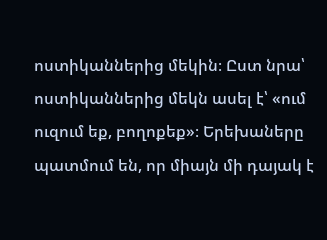ոստիկաններից մեկին։ Ըստ նրա՝ ոստիկաններից մեկն ասել է՝ «ում ուզում եք, բողոքեք»։ Երեխաները պատմում են, որ միայն մի դայակ է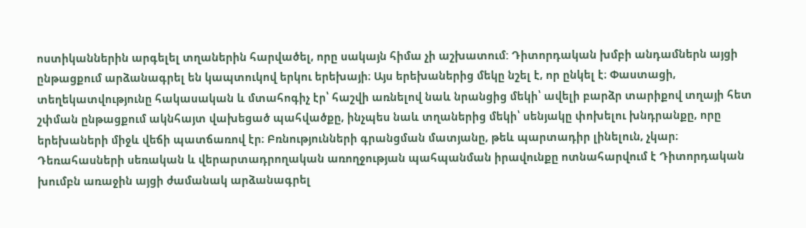ոստիկաններին արգելել տղաներին հարվածել, որը սակայն հիմա չի աշխատում: Դիտորդական խմբի անդամներն այցի ընթացքում արձանագրել են կապտուկով երկու երեխայի։ Այս երեխաներից մեկը նշել է, որ ընկել է։ Փաստացի, տեղեկատվությունը հակասական և մտահոգիչ էր՝ հաշվի առնելով նաև նրանցից մեկի՝ ավելի բարձր տարիքով տղայի հետ շփման ընթացքում ակնհայտ վախեցած պահվածքը, ինչպես նաև տղաներից մեկի՝ սենյակը փոխելու խնդրանքը, որը երեխաների միջև վեճի պատճառով էր։ Բռնությունների գրանցման մատյանը, թեև պարտադիր լինելուն, չկար։ Դեռահասների սեռական և վերարտադրողական առողջության պահպանման իրավունքը ոտնահարվում է Դիտորդական խումբն առաջին այցի ժամանակ արձանագրել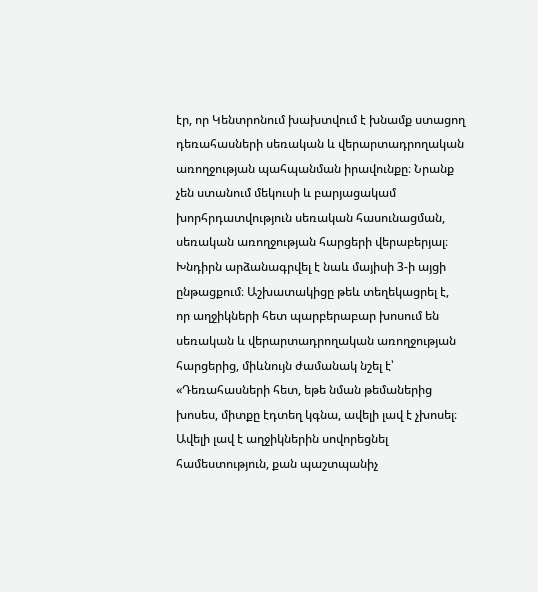էր, որ Կենտրոնում խախտվում է խնամք ստացող դեռահասների սեռական և վերարտադրողական առողջության պահպանման իրավունքը։ Նրանք չեն ստանում մեկուսի և բարյացակամ խորհրդատվություն սեռական հասունացման, սեռական առողջության հարցերի վերաբերյալ։ Խնդիրն արձանագրվել է նաև մայիսի 3-ի այցի ընթացքում։ Աշխատակիցը թեև տեղեկացրել է, որ աղջիկների հետ պարբերաբար խոսում են սեռական և վերարտադրողական առողջության հարցերից, միևնույն ժամանակ նշել է՝ «Դեռահասների հետ, եթե նման թեմաներից խոսես, միտքը էդտեղ կգնա, ավելի լավ է չխոսել։ Ավելի լավ է աղջիկներին սովորեցնել համեստություն, քան պաշտպանիչ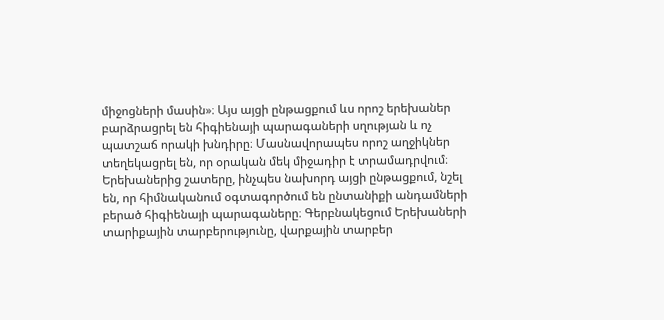միջոցների մասին»։ Այս այցի ընթացքում ևս որոշ երեխաներ բարձրացրել են հիգիենայի պարագաների սղության և ոչ պատշաճ որակի խնդիրը։ Մասնավորապես որոշ աղջիկներ տեղեկացրել են, որ օրական մեկ միջադիր է տրամադրվում։ Երեխաներից շատերը, ինչպես նախորդ այցի ընթացքում, նշել են, որ հիմնականում օգտագործում են ընտանիքի անդամների բերած հիգիենայի պարագաները։ Գերբնակեցում Երեխաների տարիքային տարբերությունը, վարքային տարբեր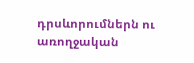դրսևորումներն ու առողջական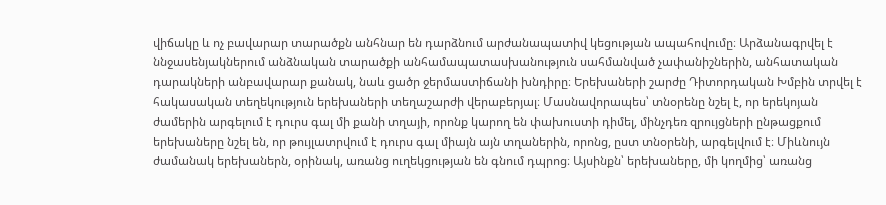վիճակը և ոչ բավարար տարածքն անհնար են դարձնում արժանապատիվ կեցության ապահովումը։ Արձանագրվել է ննջասենյակներում անձնական տարածքի անհամապատասխանություն սահմանված չափանիշներին, անհատական դարակների անբավարար քանակ, նաև ցածր ջերմաստիճանի խնդիրը։ Երեխաների շարժը Դիտորդական Խմբին տրվել է հակասական տեղեկություն երեխաների տեղաշարժի վերաբերյալ։ Մասնավորապես՝ տնօրենը նշել է, որ երեկոյան ժամերին արգելում է դուրս գալ մի քանի տղայի, որոնք կարող են փախուստի դիմել, մինչդեռ զրույցների ընթացքում երեխաները նշել են, որ թույլատրվում է դուրս գալ միայն այն տղաներին, որոնց, ըստ տնօրենի, արգելվում է։ Միևնույն ժամանակ երեխաներն, օրինակ, առանց ուղեկցության են գնում դպրոց։ Այսինքն՝ երեխաները, մի կողմից՝ առանց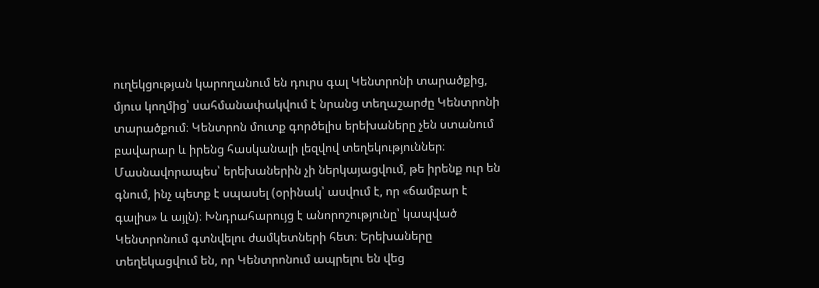ուղեկցության կարողանում են դուրս գալ Կենտրոնի տարածքից, մյուս կողմից՝ սահմանափակվում է նրանց տեղաշարժը Կենտրոնի տարածքում։ Կենտրոն մուտք գործելիս երեխաները չեն ստանում բավարար և իրենց հասկանալի լեզվով տեղեկություններ։ Մասնավորապես՝ երեխաներին չի ներկայացվում, թե իրենք ուր են գնում, ինչ պետք է սպասել (օրինակ՝ ասվում է, որ «ճամբար է գալիս» և այլն)։ Խնդրահարույց է անորոշությունը՝ կապված Կենտրոնում գտնվելու ժամկետների հետ։ Երեխաները տեղեկացվում են, որ Կենտրոնում ապրելու են վեց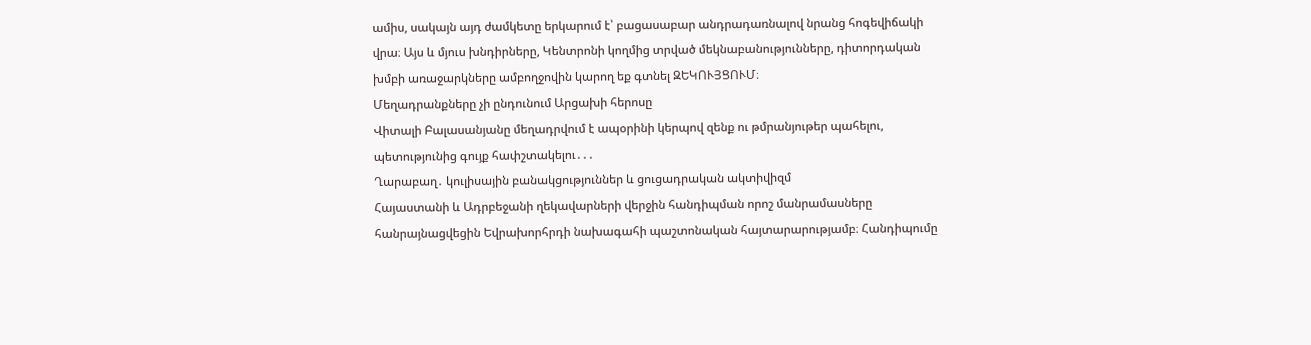ամիս, սակայն այդ ժամկետը երկարում է՝ բացասաբար անդրադառնալով նրանց հոգեվիճակի վրա։ Այս և մյուս խնդիրները, Կենտրոնի կողմից տրված մեկնաբանությունները, դիտորդական խմբի առաջարկները ամբողջովին կարող եք գտնել ԶԵԿՈՒՅՑՈՒՄ։
Մեղադրանքները չի ընդունում Արցախի հերոսը
Վիտալի Բալասանյանը մեղադրվում է ապօրինի կերպով զենք ու թմրանյութեր պահելու, պետությունից գույք հափշտակելու․․․
Ղարաբաղ․ կուլիսային բանակցություններ և ցուցադրական ակտիվիզմ
Հայաստանի և Ադրբեջանի ղեկավարների վերջին հանդիպման որոշ մանրամասները հանրայնացվեցին Եվրախորհրդի նախագահի պաշտոնական հայտարարությամբ։ Հանդիպումը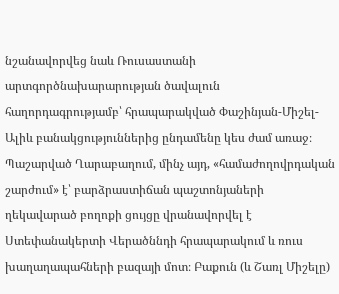նշանավորվեց նաև Ռուսաստանի արտգործնախարարության ծավալուն հաղորդագրությամբ՝ հրապարակված Փաշինյան-Միշել-Ալիև բանակցություններից ընդամենը կես ժամ առաջ։ Պաշարված Ղարաբաղում, մինչ այդ, «համաժողովրդական շարժում» է՝ բարձրաստիճան պաշտոնյաների ղեկավարած բողոքի ցույցը վրանավորվել է Ստեփանակերտի Վերածննդի հրապարակում և ռուս խաղաղապահների բազայի մոտ։ Բաքուն (և Շառլ Միշելը)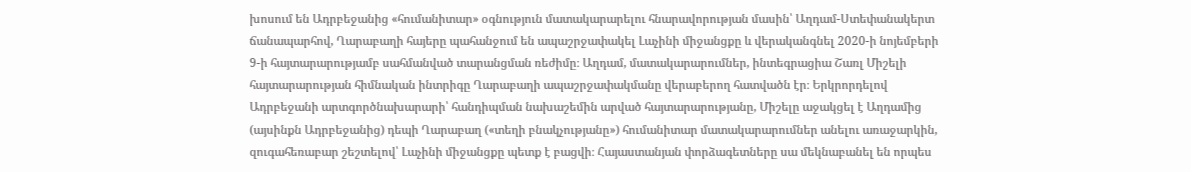խոսում են Ադրբեջանից «հումանիտար» օգնություն մատակարարելու հնարավորության մասին՝ Աղդամ-Ստեփանակերտ ճանապարհով, Ղարաբաղի հայերը պահանջում են ապաշրջափակել Լաչինի միջանցքը և վերականգնել 2020-ի նոյեմբերի 9-ի հայտարարությամբ սահմանված տարանցման ռեժիմը։ Աղդամ, մատակարարումներ, ինտեգրացիա Շառլ Միշելի հայտարարության հիմնական ինտրիգը Ղարաբաղի ապաշրջափակմանը վերաբերող հատվածն էր։ Երկրորդելով Ադրբեջանի արտգործնախարարի՝ հանդիպման նախաշեմին արված հայտարարությանը, Միշելը աջակցել է Աղդամից (այսինքն Ադրբեջանից) դեպի Ղարաբաղ («տեղի բնակչությանը») հումանիտար մատակարարումներ անելու առաջարկին, զուգահեռաբար շեշտելով՝ Լաչինի միջանցքը պետք է բացվի։ Հայաստանյան փորձագետները սա մեկնաբանել են որպես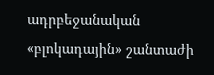ադրբեջանական «բլոկադային» շանտաժի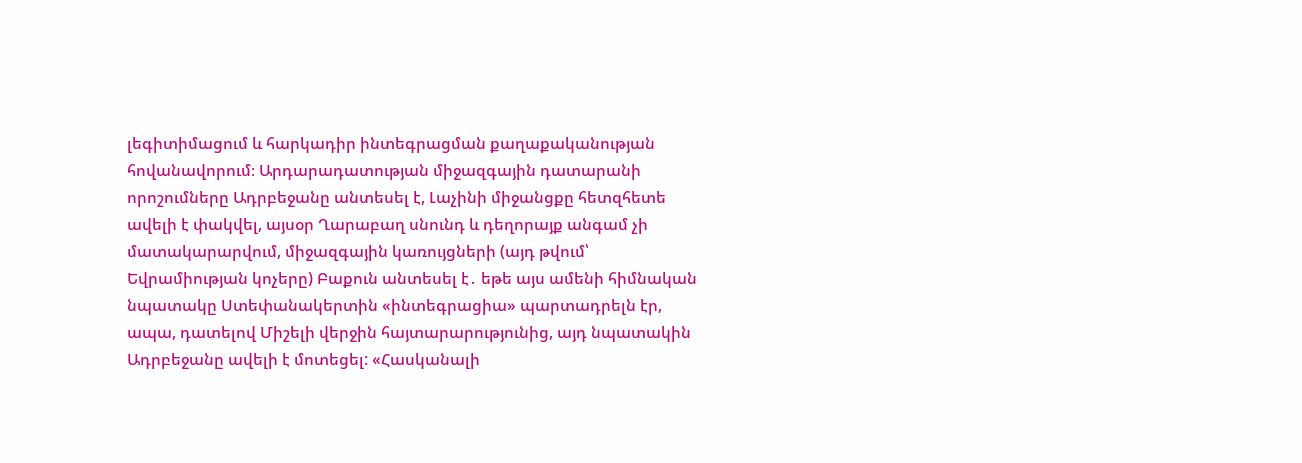լեգիտիմացում և հարկադիր ինտեգրացման քաղաքականության հովանավորում։ Արդարադատության միջազգային դատարանի որոշումները Ադրբեջանը անտեսել է, Լաչինի միջանցքը հետզհետե ավելի է փակվել, այսօր Ղարաբաղ սնունդ և դեղորայք անգամ չի մատակարարվում, միջազգային կառույցների (այդ թվում՝ Եվրամիության կոչերը) Բաքուն անտեսել է․ եթե այս ամենի հիմնական նպատակը Ստեփանակերտին «ինտեգրացիա» պարտադրելն էր, ապա, դատելով Միշելի վերջին հայտարարությունից, այդ նպատակին Ադրբեջանը ավելի է մոտեցել: «Հասկանալի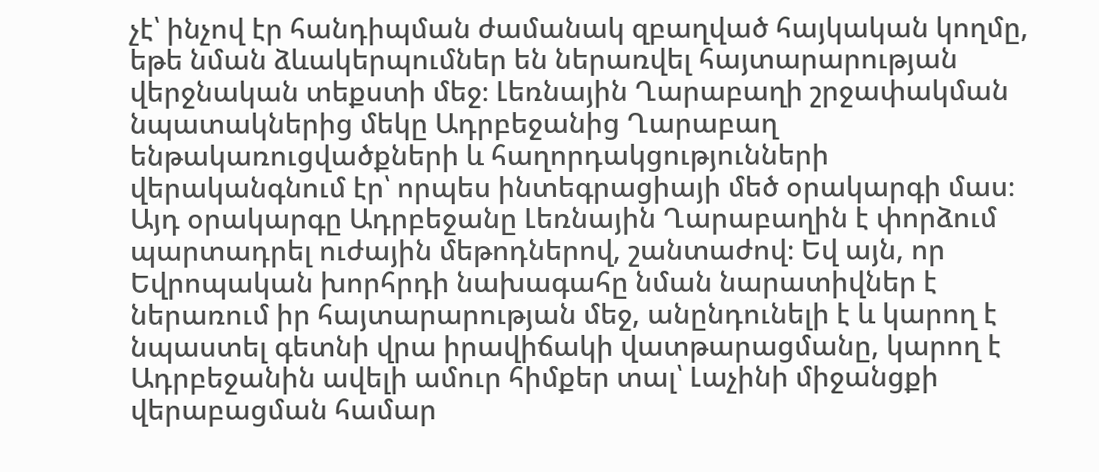չէ՝ ինչով էր հանդիպման ժամանակ զբաղված հայկական կողմը, եթե նման ձևակերպումներ են ներառվել հայտարարության վերջնական տեքստի մեջ։ Լեռնային Ղարաբաղի շրջափակման նպատակներից մեկը Ադրբեջանից Ղարաբաղ ենթակառուցվածքների և հաղորդակցությունների վերականգնում էր՝ որպես ինտեգրացիայի մեծ օրակարգի մաս։ Այդ օրակարգը Ադրբեջանը Լեռնային Ղարաբաղին է փորձում պարտադրել ուժային մեթոդներով, շանտաժով։ Եվ այն, որ Եվրոպական խորհրդի նախագահը նման նարատիվներ է ներառում իր հայտարարության մեջ, անընդունելի է և կարող է նպաստել գետնի վրա իրավիճակի վատթարացմանը, կարող է Ադրբեջանին ավելի ամուր հիմքեր տալ՝ Լաչինի միջանցքի վերաբացման համար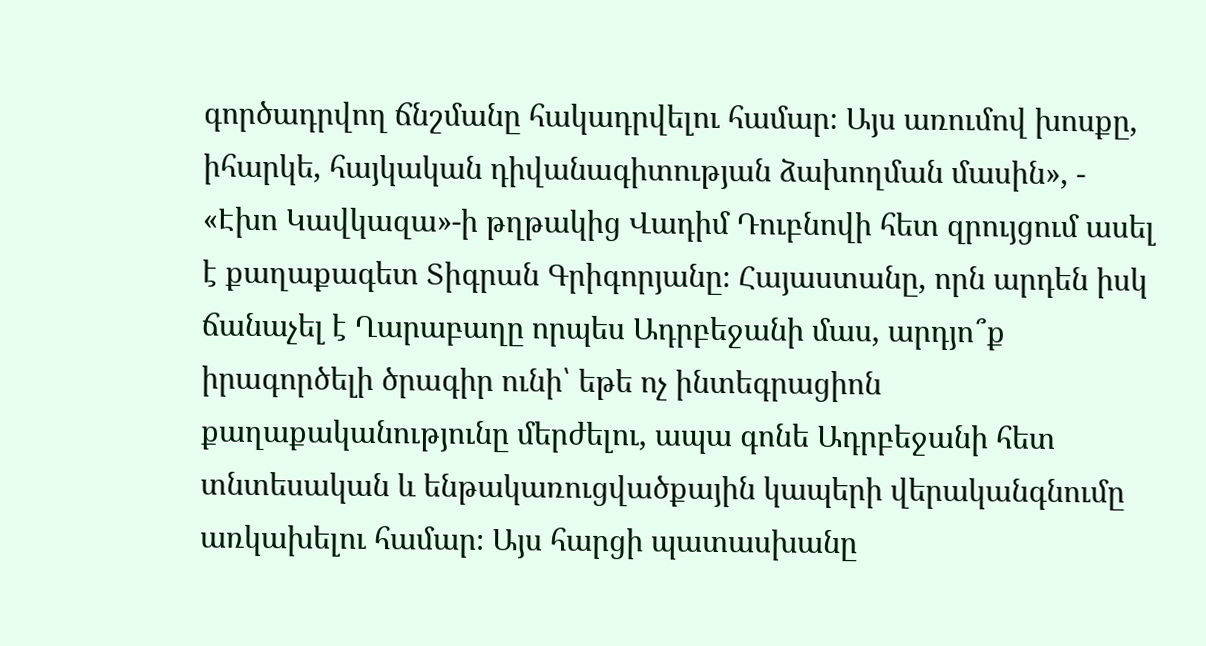գործադրվող ճնշմանը հակադրվելու համար։ Այս առումով խոսքը, իհարկե, հայկական դիվանագիտության ձախողման մասին», - «Էխո Կավկազա»-ի թղթակից Վադիմ Դուբնովի հետ զրույցում ասել է քաղաքագետ Տիգրան Գրիգորյանը։ Հայաստանը, որն արդեն իսկ ճանաչել է Ղարաբաղը որպես Ադրբեջանի մաս, արդյո՞ք իրագործելի ծրագիր ունի՝ եթե ոչ ինտեգրացիոն քաղաքականությունը մերժելու, ապա գոնե Ադրբեջանի հետ տնտեսական և ենթակառուցվածքային կապերի վերականգնումը առկախելու համար։ Այս հարցի պատասխանը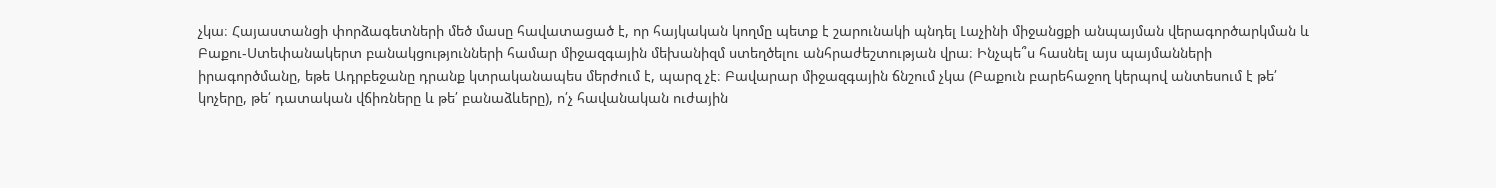չկա։ Հայաստանցի փորձագետների մեծ մասը հավատացած է, որ հայկական կողմը պետք է շարունակի պնդել Լաչինի միջանցքի անպայման վերագործարկման և Բաքու-Ստեփանակերտ բանակցությունների համար միջազգային մեխանիզմ ստեղծելու անհրաժեշտության վրա։ Ինչպե՞ս հասնել այս պայմանների իրագործմանը, եթե Ադրբեջանը դրանք կտրականապես մերժում է, պարզ չէ։ Բավարար միջազգային ճնշում չկա (Բաքուն բարեհաջող կերպով անտեսում է թե՛ կոչերը, թե՛ դատական վճիռները և թե՛ բանաձևերը), ո՛չ հավանական ուժային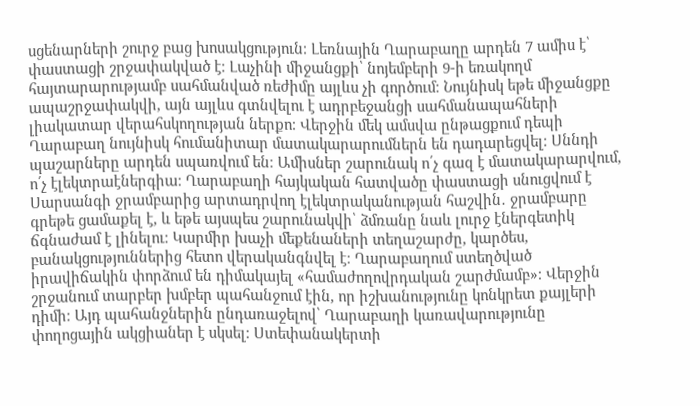սցենարների շուրջ բաց խոսակցություն։ Լեռնային Ղարաբաղը արդեն 7 ամիս է՝ փաստացի շրջափակված է։ Լաչինի միջանցքի՝ նոյեմբերի 9-ի եռակողմ հայտարարությամբ սահմանված ռեժիմը այլևս չի գործում։ Նույնիսկ եթե միջանցքը ապաշրջափակվի, այն այլևս գտնվելու է ադրբեջանցի սահմանապահների լիակատար վերահսկողության ներքո։ Վերջին մեկ ամսվա ընթացքում դեպի Ղարաբաղ նույնիսկ հումանիտար մատակարարումներն են դադարեցվել։ Սննդի պաշարները արդեն սպառվում են։ Ամիսներ շարունակ ո՛չ գազ է մատակարարվում, ո՛չ էլեկտրաէներգիա։ Ղարաբաղի հայկական հատվածը փաստացի սնուցվում է Սարսանգի ջրամբարից արտադրվող էլեկտրականության հաշվին․ ջրամբարը գրեթե ցամաքել է, և եթե այսպես շարունակվի՝ ձմռանը նաև լուրջ էներգետիկ ճգնաժամ է լինելու։ Կարմիր խաչի մեքենաների տեղաշարժը, կարծես, բանակցություններից հետո վերականգնվել է։ Ղարաբաղում ստեղծված իրավիճակին փորձում են դիմակայել «համաժողովրդական շարժմամբ»։ Վերջին շրջանում տարբեր խմբեր պահանջում էին, որ իշխանությունը կոնկրետ քայլերի դիմի։ Այդ պահանջներին ընդառաջելով՝ Ղարաբաղի կառավարությունը փողոցային ակցիաներ է սկսել։ Ստեփանակերտի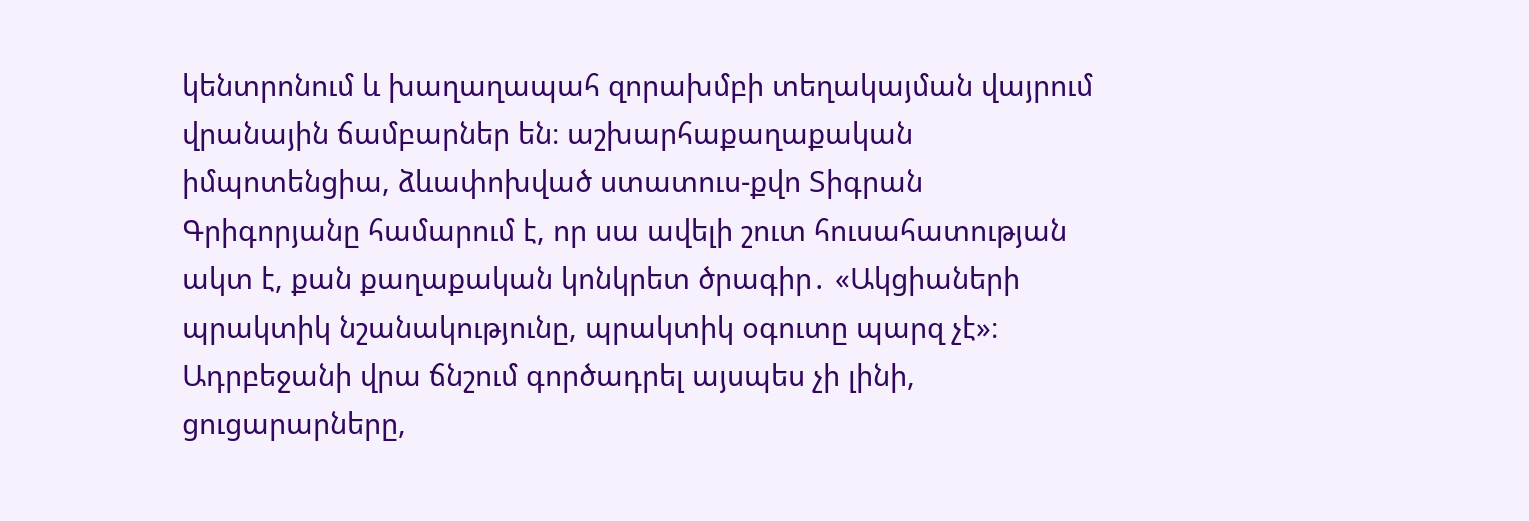կենտրոնում և խաղաղապահ զորախմբի տեղակայման վայրում վրանային ճամբարներ են։ աշխարհաքաղաքական իմպոտենցիա, ձևափոխված ստատուս-քվո Տիգրան Գրիգորյանը համարում է, որ սա ավելի շուտ հուսահատության ակտ է, քան քաղաքական կոնկրետ ծրագիր․ «Ակցիաների պրակտիկ նշանակությունը, պրակտիկ օգուտը պարզ չէ»։ Ադրբեջանի վրա ճնշում գործադրել այսպես չի լինի, ցուցարարները,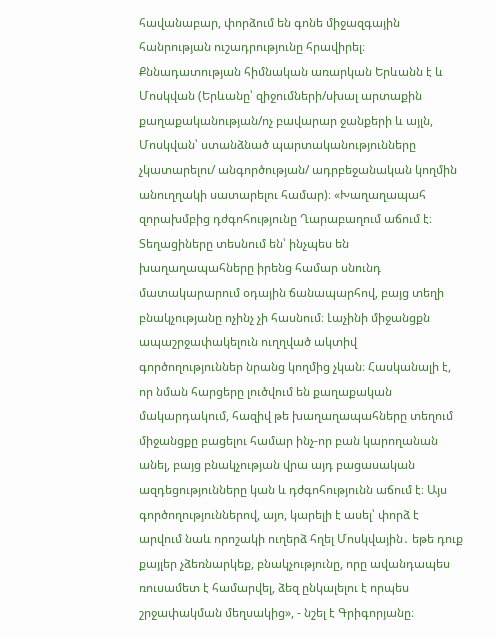հավանաբար, փորձում են գոնե միջազգային հանրության ուշադրությունը հրավիրել։ Քննադատության հիմնական առարկան Երևանն է և Մոսկվան (Երևանը՝ զիջումների/սխալ արտաքին քաղաքականության/ոչ բավարար ջանքերի և այլն, Մոսկվան՝ ստանձնած պարտականությունները չկատարելու/ անգործության/ ադրբեջանական կողմին անուղղակի սատարելու համար)։ «Խաղաղապահ զորախմբից դժգոհությունը Ղարաբաղում աճում է։ Տեղացիները տեսնում են՝ ինչպես են խաղաղապահները իրենց համար սնունդ մատակարարում օդային ճանապարհով, բայց տեղի բնակչությանը ոչինչ չի հասնում։ Լաչինի միջանցքն ապաշրջափակելուն ուղղված ակտիվ գործողություններ նրանց կողմից չկան։ Հասկանալի է, որ նման հարցերը լուծվում են քաղաքական մակարդակում, հազիվ թե խաղաղապահները տեղում միջանցքը բացելու համար ինչ-որ բան կարողանան անել, բայց բնակչության վրա այդ բացասական ազդեցությունները կան և դժգոհությունն աճում է։ Այս գործողություններով, այո, կարելի է ասել՝ փորձ է արվում նաև որոշակի ուղերձ հղել Մոսկվային․ եթե դուք քայլեր չձեռնարկեք, բնակչությունը, որը ավանդապես ռուսամետ է համարվել, ձեզ ընկալելու է որպես շրջափակման մեղսակից», - նշել է Գրիգորյանը։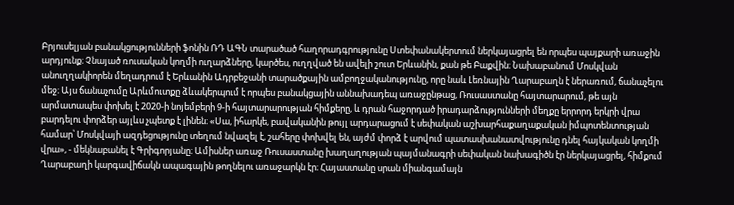Բրյուսելյան բանակցությունների ֆոնին ՌԴ ԱԳՆ տարածած հաղորադգրությունը Ստեփանակերտում ներկայացրել են որպես պայքարի առաջին արդյունք։ Չնայած ռուսական կողմի ուղարձները, կարծես, ուղղված են ավելի շուտ Երևանին, քան թե Բաքվին։ Նախաբանում Մոսկվան անուղղակիորեն մեղադրում է Երևանին Ադրբեջանի տարածքային ամբողջականությունը, որը նաև Լեռնային Ղարաբաղն է ներառում, ճանաչելու մեջ։ Այս ճանաչումը Արևմուտքը ձևակերպում է որպես բանակցային աննախադեպ առաջընթաց, Ռուսաստանը հայտարարում, թե այն արմատապես փոխել է 2020-ի նոյեմբերի 9-ի հայտարարության հիմքերը, և դրան հաջորդած իրադարձությունների մեղքը երրորդ երկրի վրա բարդելու փորձեր այլևս չպետք է լինեն։ «Սա, իհարկե, բավականին թույլ արդարացում է սեփական աշխարհաքաղաքական իմպոտենտության համար՝ Մոսկվայի ազդեցությունը տեղում նվազել է, շահերը փոխվել են, այժմ փորձ է արվում պատասխանատվությունը դնել հայկական կողմի վրա», - մեկնաբանել է Գրիգորյանը։ Ամիսներ առաջ Ռուսաստանը խաղաղության պայմանագրի սեփական նախագիծն էր ներկայացրել, հիմքում Ղարաբաղի կարգավիճակն ապագային թողնելու առաջարկն էր։ Հայաստանը սրան միանգամայն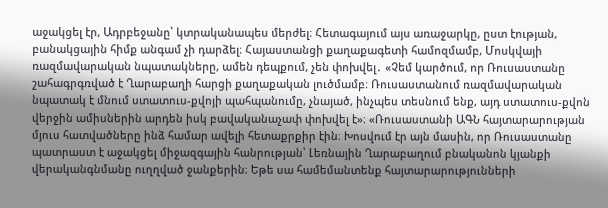աջակցել էր, Ադրբեջանը՝ կտրականապես մերժել։ Հետագայում այս առաջարկը, ըստ էության, բանակցային հիմք անգամ չի դարձել։ Հայաստանցի քաղաքագետի համոզմամբ, Մոսկվայի ռազմավարական նպատակները, ամեն դեպքում, չեն փոխվել․ «Չեմ կարծում, որ Ռուսաստանը շահագրգռված է Ղարաբաղի հարցի քաղաքական լուծմամբ։ Ռուսաստանում ռազմավարական նպատակ է մնում ստատուս-քվոյի պահպանումը, չնայած, ինչպես տեսնում ենք, այդ ստատուս-քվոն վերջին ամիսներին արդեն իսկ բավականաչափ փոխվել է»։ «Ռուսաստանի ԱԳՆ հայտարարության մյուս հատվածները ինձ համար ավելի հետաքրքիր էին։ Խոսվում էր այն մասին, որ Ռուսաստանը պատրաստ է աջակցել միջազգային հանրության՝ Լեռնային Ղարաբաղում բնականոն կյանքի վերականգնմանը ուղղված ջանքերին։ Եթե սա համեմանտենք հայտարարությունների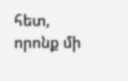հետ, որոնք մի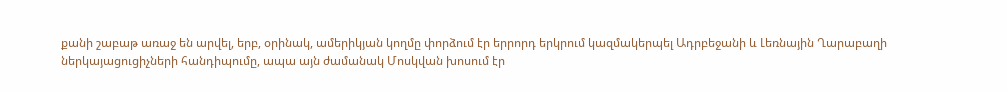քանի շաբաթ առաջ են արվել, երբ, օրինակ, ամերիկյան կողմը փորձում էր երրորդ երկրում կազմակերպել Ադրբեջանի և Լեռնային Ղարաբաղի ներկայացուցիչների հանդիպումը, ապա այն ժամանակ Մոսկվան խոսում էր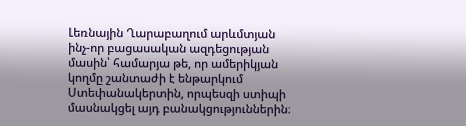Լեռնային Ղարաբաղում արևմտյան ինչ-որ բացասական ազդեցության մասին՝ համարյա թե, որ ամերիկյան կողմը շանտաժի է ենթարկում Ստեփանակերտին, որպեսզի ստիպի մասնակցել այդ բանակցություններին։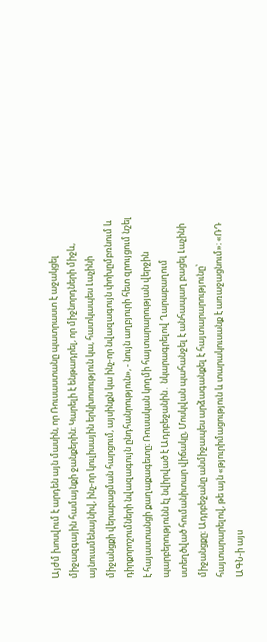Այժմ խոսվում է արդեն այն մասին, որ Ռուսաստանը պատրաստ է աջակցել միջազգային համայնքի ջանքերին։ Կարելի է ենթադրել, որ միջնորդների միջև, այնուամենայնիվ, ինչ-որ կուլիսային երկխոսություն կա, հատկապես Լաչինի միջանցքի վերաբացման հարցում, այսինքն կա ինչ-որ նվազագույն փոխըմբռնում և դիրքորոշումների նվազագույն ընդհանրություն», - նույն աղբյուրի հետ զրույցում նշել է հայաստանցի քաղաքագետը։ Ռուսական կողմի հայտարարության վերջին պարբերությունն էլ նվիրված է Ադրբեջանին․ նկարագրելով Ղարաբաղում ստեղծված հումանիտար վիճակը, Մոսկվան պահանջել է անհապաղ բացել Լաչինի միջանցքը։ Ադրբեջանը անմիջապես արձագանքել է հայտարարությունը՝ հայտարարելով, թե այն «թյուրիմացություն և տարակուսանք է առաջացնում»։ «ՌԴ ԱԳՆ-ի այս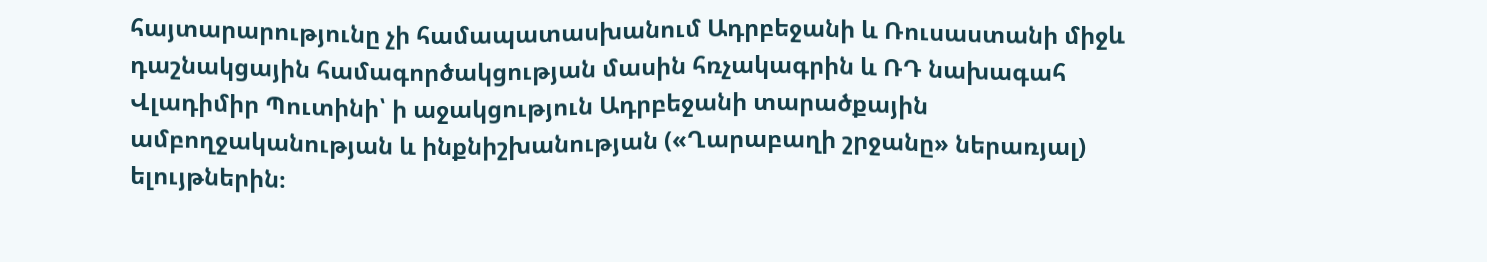հայտարարությունը չի համապատասխանում Ադրբեջանի և Ռուսաստանի միջև դաշնակցային համագործակցության մասին հռչակագրին և ՌԴ նախագահ Վլադիմիր Պուտինի՝ ի աջակցություն Ադրբեջանի տարածքային ամբողջականության և ինքնիշխանության («Ղարաբաղի շրջանը» ներառյալ) ելույթներին։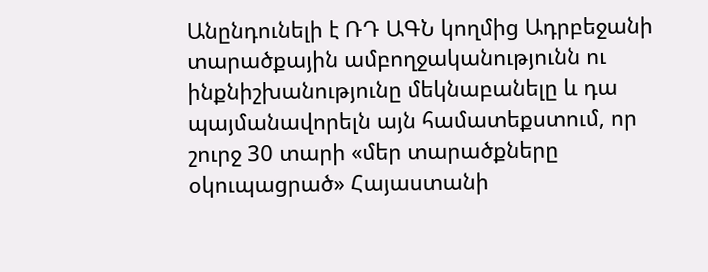Անընդունելի է ՌԴ ԱԳՆ կողմից Ադրբեջանի տարածքային ամբողջականությունն ու ինքնիշխանությունը մեկնաբանելը և դա պայմանավորելն այն համատեքստում, որ շուրջ 30 տարի «մեր տարածքները օկուպացրած» Հայաստանի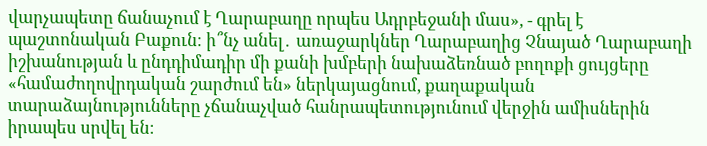վարչապետը ճանաչում է Ղարաբաղը որպես Ադրբեջանի մաս», - գրել է պաշտոնական Բաքուն։ ի՞նչ անել․ առաջարկներ Ղարաբաղից Չնայած Ղարաբաղի իշխանության և ընդդիմադիր մի քանի խմբերի նախաձեռնած բողոքի ցույցերը «համաժողովրդական շարժում են» ներկայացնում, քաղաքական տարաձայնությունները չճանաչված հանրապետությունում վերջին ամիսներին իրապես սրվել են։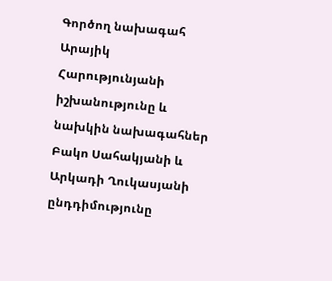Գործող նախագահ Արայիկ Հարությունյանի իշխանությունը և նախկին նախագահներ Բակո Սահակյանի և Արկադի Ղուկասյանի ընդդիմությունը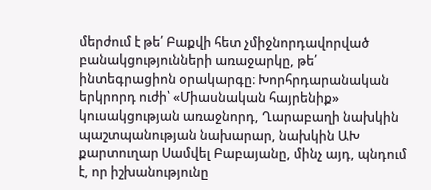մերժում է թե՛ Բաքվի հետ չմիջնորդավորված բանակցությունների առաջարկը, թե՛ ինտեգրացիոն օրակարգը։ Խորհրդարանական երկրորդ ուժի՝ «Միասնական հայրենիք» կուսակցության առաջնորդ, Ղարաբաղի նախկին պաշտպանության նախարար, նախկին ԱԽ քարտուղար Սամվել Բաբայանը, մինչ այդ, պնդում է, որ իշխանությունը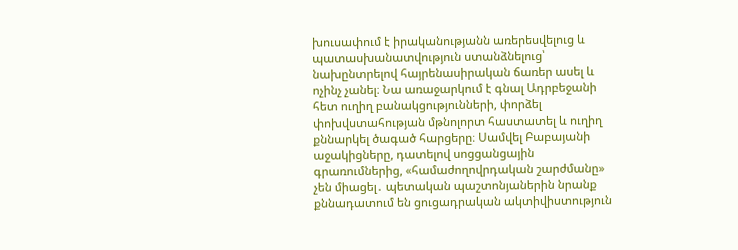խուսափում է իրականությանն առերեսվելուց և պատասխանատվություն ստանձնելուց՝ նախընտրելով հայրենասիրական ճառեր ասել և ոչինչ չանել։ Նա առաջարկում է գնալ Ադրբեջանի հետ ուղիղ բանակցությունների, փորձել փոխվստահության մթնոլորտ հաստատել և ուղիղ քննարկել ծագած հարցերը։ Սամվել Բաբայանի աջակիցները, դատելով սոցցանցային գրառումներից, «համաժողովրդական շարժմանը» չեն միացել․ պետական պաշտոնյաներին նրանք քննադատում են ցուցադրական ակտիվիստություն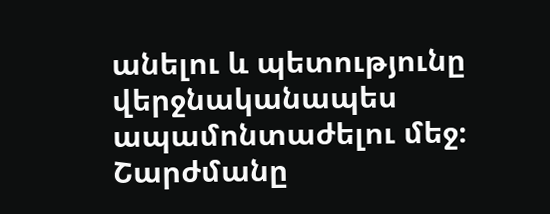անելու և պետությունը վերջնականապես ապամոնտաժելու մեջ։ Շարժմանը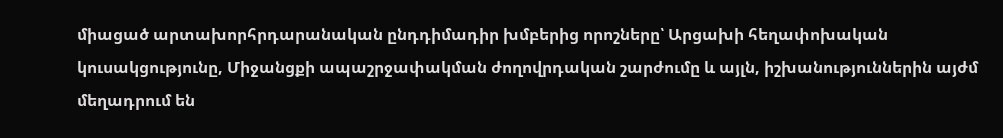միացած արտախորհրդարանական ընդդիմադիր խմբերից որոշները՝ Արցախի հեղափոխական կուսակցությունը, Միջանցքի ապաշրջափակման ժողովրդական շարժումը և այլն, իշխանություններին այժմ մեղադրում են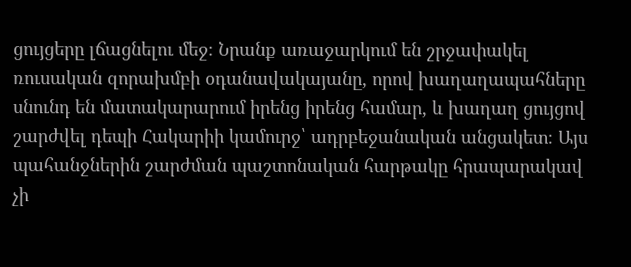ցույցերը լճացնելու մեջ։ Նրանք առաջարկում են շրջափակել ռուսական զորախմբի օդանավակայանը, որով խաղաղապահները սնունդ են մատակարարում իրենց իրենց համար, և խաղաղ ցույցով շարժվել դեպի Հակարիի կամուրջ՝ ադրբեջանական անցակետ։ Այս պահանջներին շարժման պաշտոնական հարթակը հրապարակավ չի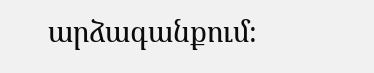արձագանքում։